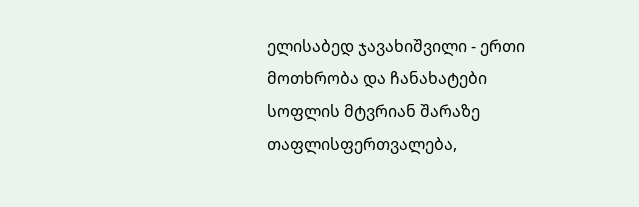ელისაბედ ჯავახიშვილი - ერთი მოთხრობა და ჩანახატები
სოფლის მტვრიან შარაზე თაფლისფერთვალება,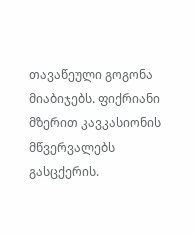თავაწეული გოგონა მიაბიჯებს. ფიქრიანი მზერით კავკასიონის მწვერვალებს გასცქერის.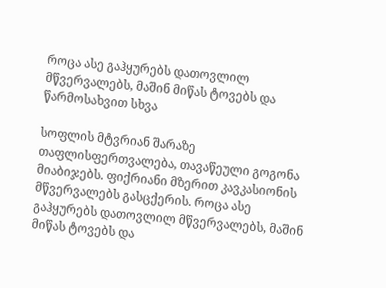როცა ასე გაჰყურებს დათოვლილ მწვერვალებს, მაშინ მიწას ტოვებს და წარმოსახვით სხვა

სოფლის მტვრიან შარაზე თაფლისფერთვალება, თავაწეული გოგონა მიაბიჯებს. ფიქრიანი მზერით კავკასიონის მწვერვალებს გასცქერის. როცა ასე გაჰყურებს დათოვლილ მწვერვალებს, მაშინ მიწას ტოვებს და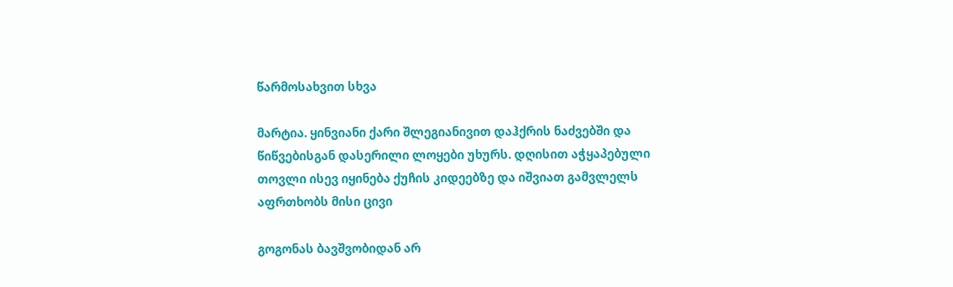წარმოსახვით სხვა

მარტია. ყინვიანი ქარი შლეგიანივით დაჰქრის ნაძვებში და წიწვებისგან დასერილი ლოყები უხურს. დღისით აჭყაპებული თოვლი ისევ იყინება ქუჩის კიდეებზე და იშვიათ გამვლელს აფრთხობს მისი ცივი

გოგონას ბავშვობიდან არ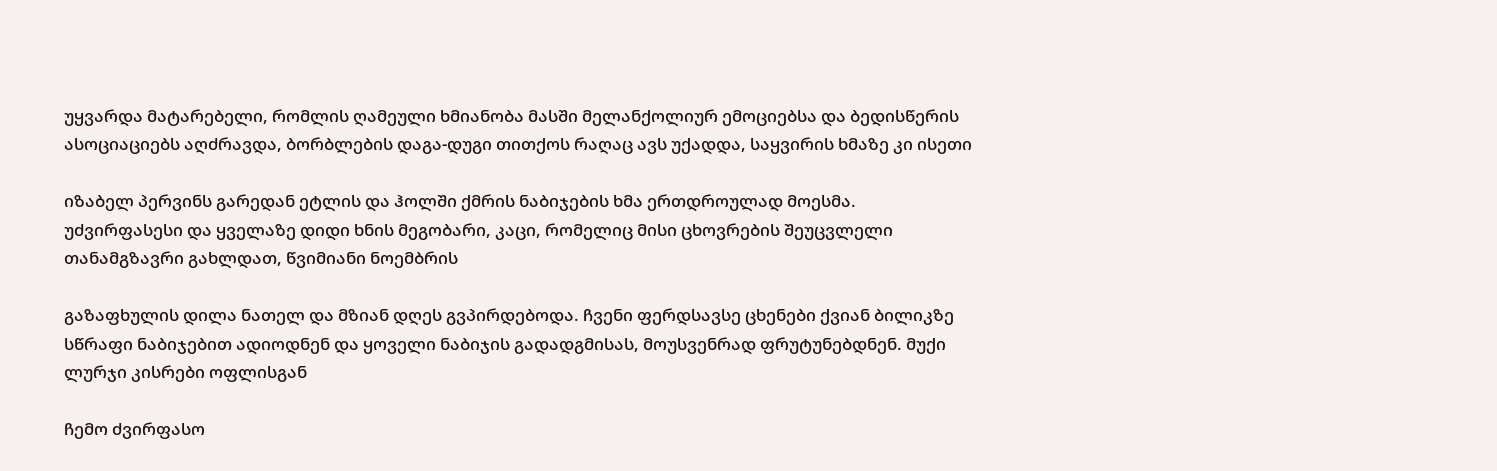უყვარდა მატარებელი, რომლის ღამეული ხმიანობა მასში მელანქოლიურ ემოციებსა და ბედისწერის ასოციაციებს აღძრავდა, ბორბლების დაგა-დუგი თითქოს რაღაც ავს უქადდა, საყვირის ხმაზე კი ისეთი

იზაბელ პერვინს გარედან ეტლის და ჰოლში ქმრის ნაბიჯების ხმა ერთდროულად მოესმა. უძვირფასესი და ყველაზე დიდი ხნის მეგობარი, კაცი, რომელიც მისი ცხოვრების შეუცვლელი თანამგზავრი გახლდათ, წვიმიანი ნოემბრის

გაზაფხულის დილა ნათელ და მზიან დღეს გვპირდებოდა. ჩვენი ფერდსავსე ცხენები ქვიან ბილიკზე სწრაფი ნაბიჯებით ადიოდნენ და ყოველი ნაბიჯის გადადგმისას, მოუსვენრად ფრუტუნებდნენ. მუქი ლურჯი კისრები ოფლისგან

ჩემო ძვირფასო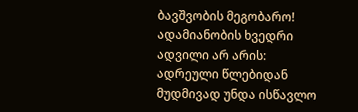ბავშვობის მეგობარო! ადამიანობის ხვედრი ადვილი არ არის: ადრეული წლებიდან მუდმივად უნდა ისწავლო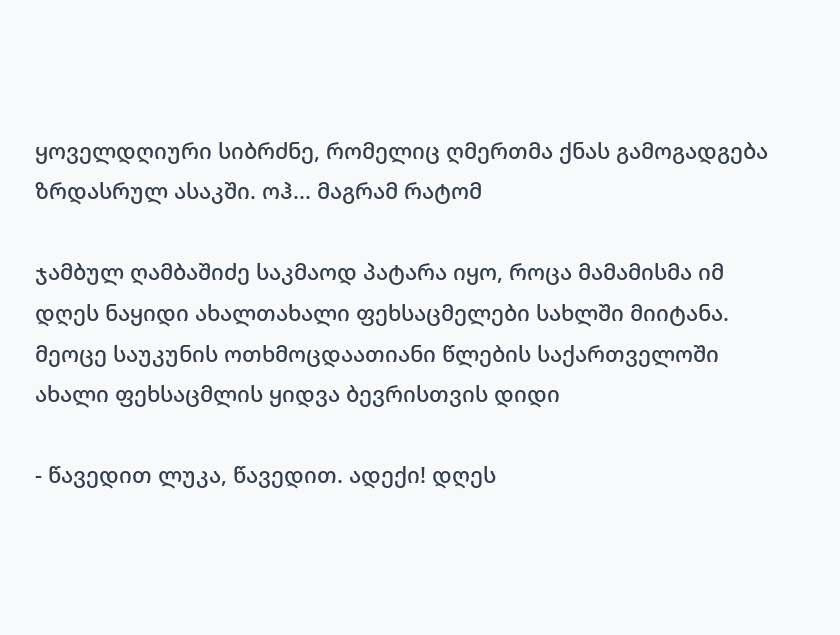ყოველდღიური სიბრძნე, რომელიც ღმერთმა ქნას გამოგადგება ზრდასრულ ასაკში. ოჰ... მაგრამ რატომ

ჯამბულ ღამბაშიძე საკმაოდ პატარა იყო, როცა მამამისმა იმ დღეს ნაყიდი ახალთახალი ფეხსაცმელები სახლში მიიტანა. მეოცე საუკუნის ოთხმოცდაათიანი წლების საქართველოში ახალი ფეხსაცმლის ყიდვა ბევრისთვის დიდი

- წავედით ლუკა, წავედით. ადექი! დღეს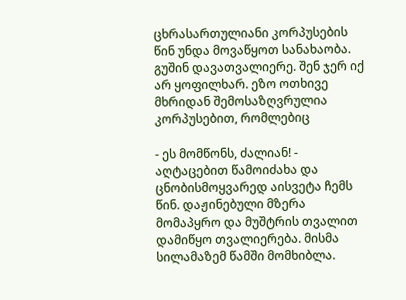ცხრასართულიანი კორპუსების წინ უნდა მოვაწყოთ სანახაობა. გუშინ დავათვალიერე. შენ ჯერ იქ არ ყოფილხარ. ეზო ოთხივე მხრიდან შემოსაზღვრულია კორპუსებით, რომლებიც

- ეს მომწონს, ძალიან! - აღტაცებით წამოიძახა და ცნობისმოყვარედ აისვეტა ჩემს წინ. დაჟინებული მზერა მომაპყრო და მუშტრის თვალით დამიწყო თვალიერება. მისმა სილამაზემ წამში მომხიბლა.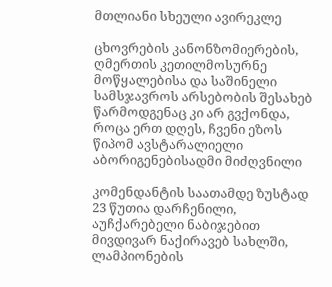მთლიანი სხეული ავირეკლე

ცხოვრების კანონზომიერების, ღმერთის კეთილმოსურნე მოწყალებისა და საშინელი სამსჯავროს არსებობის შესახებ წარმოდგენაც კი არ გვქონდა, როცა ერთ დღეს, ჩვენი ეზოს წიპომ ავსტარალიელი აბორიგენებისადმი მიძღვნილი

კომენდანტის საათამდე ზუსტად 23 წუთია დარჩენილი, აუჩქარებელი ნაბიჯებით მივდივარ ნაქირავებ სახლში, ლამპიონების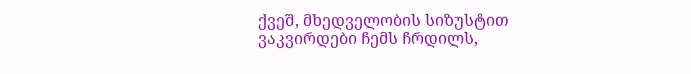ქვეშ, მხედველობის სიზუსტით ვაკვირდები ჩემს ჩრდილს,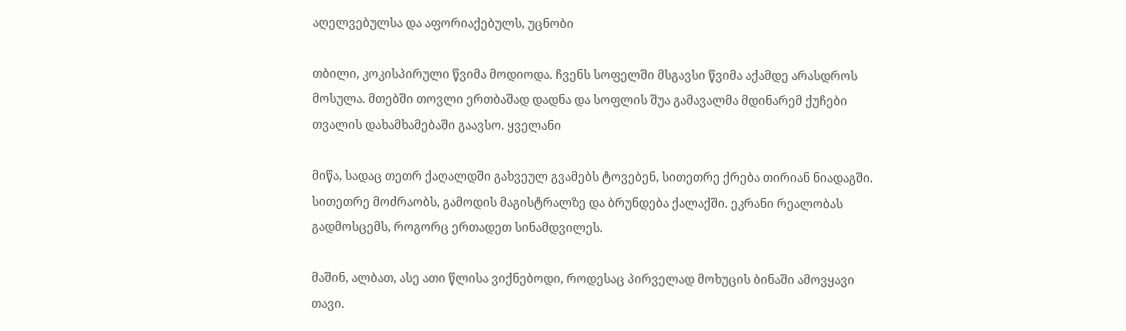აღელვებულსა და აფორიაქებულს, უცნობი

თბილი, კოკისპირული წვიმა მოდიოდა. ჩვენს სოფელში მსგავსი წვიმა აქამდე არასდროს მოსულა. მთებში თოვლი ერთბაშად დადნა და სოფლის შუა გამავალმა მდინარემ ქუჩები თვალის დახამხამებაში გაავსო. ყველანი

მიწა, სადაც თეთრ ქაღალდში გახვეულ გვამებს ტოვებენ, სითეთრე ქრება თირიან ნიადაგში. სითეთრე მოძრაობს, გამოდის მაგისტრალზე და ბრუნდება ქალაქში. ეკრანი რეალობას გადმოსცემს, როგორც ერთადეთ სინამდვილეს.

მაშინ, ალბათ, ასე ათი წლისა ვიქნებოდი, როდესაც პირველად მოხუცის ბინაში ამოვყავი თავი.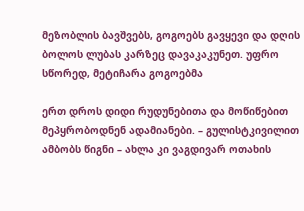მეზობლის ბავშვებს, გოგოებს გავყევი და დღის ბოლოს ლუბას კარზეც დავაკაკუნეთ. უფრო სწორედ, მეტიჩარა გოგოებმა

ერთ დროს დიდი რუდუნებითა და მოწიწებით მეპყრობოდნენ ადამიანები. – გულისტკივილით ამბობს წიგნი – ახლა კი ვაგდივარ ოთახის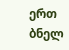ერთ ბნელ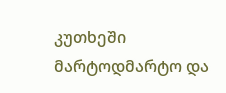კუთხეში მარტოდმარტო და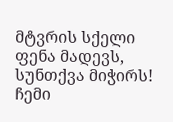მტვრის სქელი ფენა მადევს, სუნთქვა მიჭირს! ჩემი